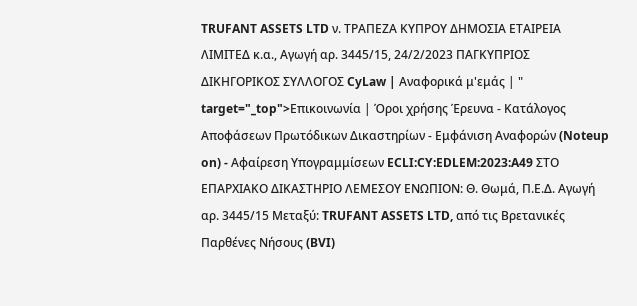TRUFANT ASSETS LTD ν. ΤΡΑΠΕΖΑ ΚΥΠΡΟΥ ΔΗΜΟΣΙΑ ΕΤΑΙΡΕΙΑ ΛΙΜΙΤΕΔ κ.α., Aγωγή αρ. 3445/15, 24/2/2023 ΠΑΓΚΥΠΡΙΟΣ ΔΙΚΗΓΟΡΙΚΟΣ ΣΥΛΛΟΓΟΣ CyLaw | Αναφορικά μ'εμάς | " target="_top">Επικοινωνία | Όροι χρήσης Έρευνα - Κατάλογος Αποφάσεων Πρωτόδικων Δικαστηρίων - Εμφάνιση Αναφορών (Noteup on) - Αφαίρεση Υπογραμμίσεων ECLI:CY:EDLEM:2023:A49 ΣΤΟ ΕΠΑΡΧΙΑΚΟ ΔΙΚΑΣΤΗΡΙΟ ΛΕΜΕΣΟΥ ΕΝΩΠΙΟΝ: Θ. Θωμά, Π.Ε.Δ. Aγωγή αρ. 3445/15 Μεταξύ: TRUFANT ASSETS LTD, από τις Βρετανικές Παρθένες Νήσους (BVI)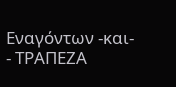Eναγόντων -και-
- ΤΡΑΠΕΖΑ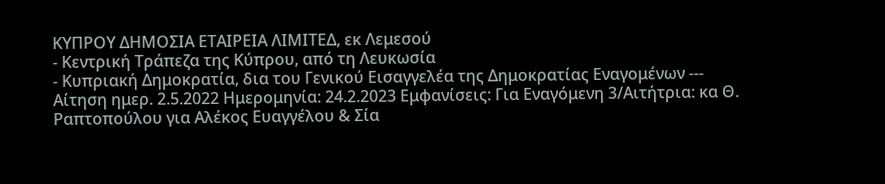ΚΥΠΡΟΥ ΔΗΜΟΣΙΑ ΕΤΑΙΡΕΙΑ ΛΙΜΙΤΕΔ, εκ Λεμεσού
- Κεντρική Τράπεζα της Κύπρου, από τη Λευκωσία
- Κυπριακή Δημοκρατία, δια του Γενικού Εισαγγελέα της Δημοκρατίας Εναγομένων --- Αίτηση ημερ. 2.5.2022 Ημερομηνία: 24.2.2023 Εμφανίσεις: Για Εναγόμενη 3/Αιτήτρια: κα Θ. Ραπτοπούλου για Αλέκος Ευαγγέλου & Σία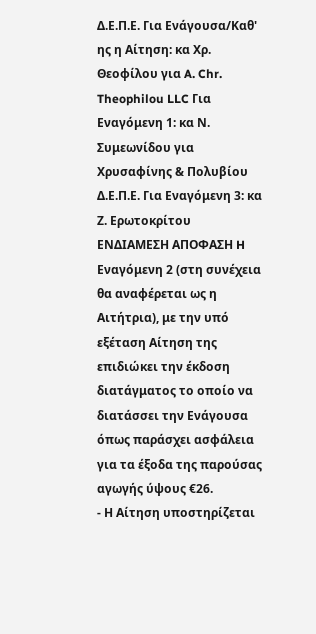Δ.Ε.Π.Ε. Για Ενάγουσα/Καθ' ης η Αίτηση: κα Χρ. Θεοφίλου για A. Chr. Theophilou LLC Για Εναγόμενη 1: κα Ν. Συμεωνίδου για Χρυσαφίνης & Πολυβίου Δ.Ε.Π.Ε. Για Εναγόμενη 3: κα Ζ. Ερωτοκρίτου ΕΝΔΙΑΜΕΣΗ ΑΠΟΦΑΣΗ H Εναγόμενη 2 (στη συνέχεια θα αναφέρεται ως η Αιτήτρια), με την υπό εξέταση Αίτηση της επιδιώκει την έκδοση διατάγματος το οποίο να διατάσσει την Ενάγουσα όπως παράσχει ασφάλεια για τα έξοδα της παρούσας αγωγής ύψους €26.
- Η Αίτηση υποστηρίζεται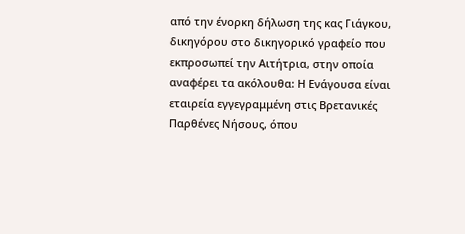από την ένορκη δήλωση της κας Γιάγκου, δικηγόρου στο δικηγορικό γραφείο που εκπροσωπεί την Αιτήτρια, στην οποία αναφέρει τα ακόλουθα: Η Ενάγουσα είναι εταιρεία εγγεγραμμένη στις Βρετανικές Παρθένες Νήσους, όπου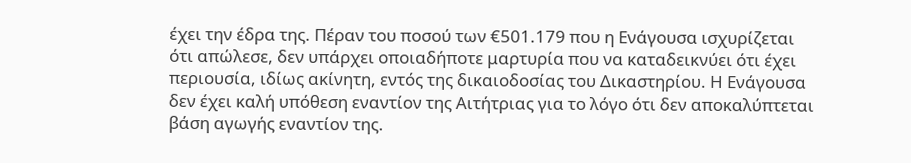έχει την έδρα της. Πέραν του ποσού των €501.179 που η Ενάγουσα ισχυρίζεται ότι απώλεσε, δεν υπάρχει οποιαδήποτε μαρτυρία που να καταδεικνύει ότι έχει περιουσία, ιδίως ακίνητη, εντός της δικαιοδοσίας του Δικαστηρίου. Η Ενάγουσα δεν έχει καλή υπόθεση εναντίον της Αιτήτριας για το λόγο ότι δεν αποκαλύπτεται βάση αγωγής εναντίον της.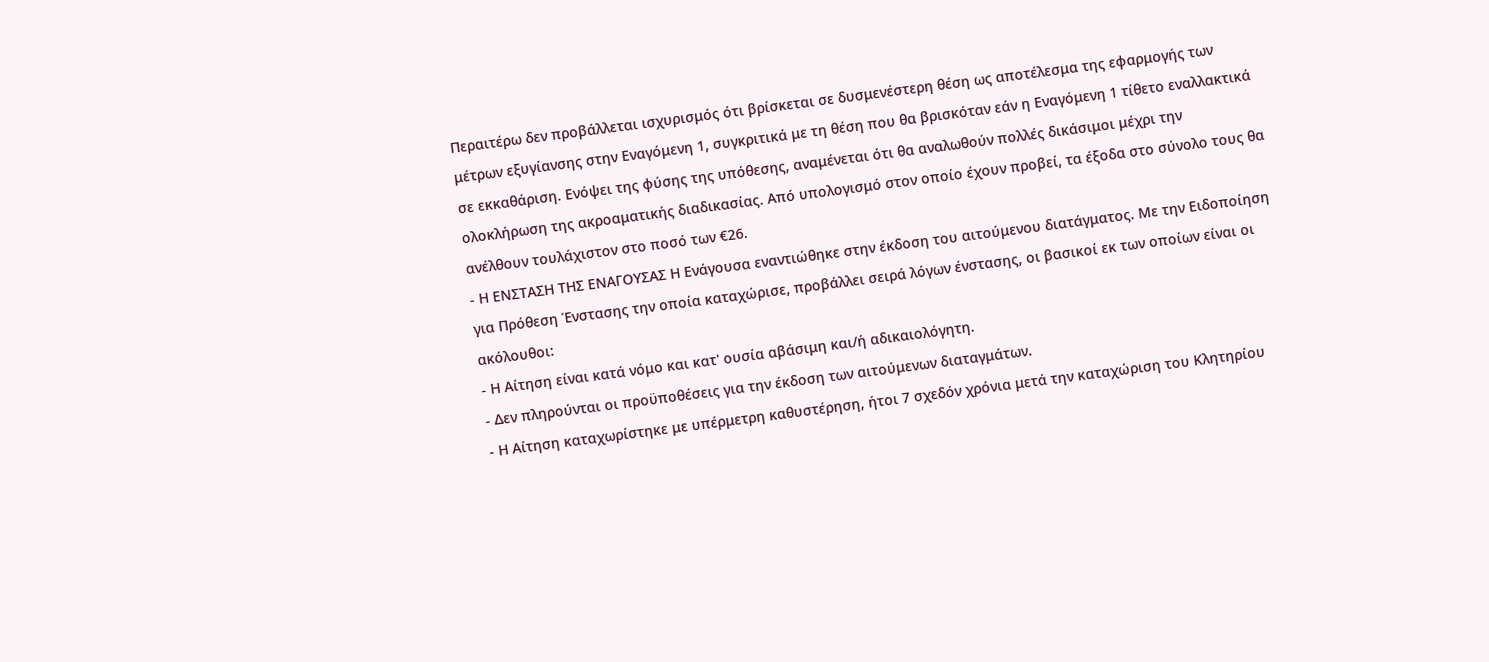Περαιτέρω δεν προβάλλεται ισχυρισμός ότι βρίσκεται σε δυσμενέστερη θέση ως αποτέλεσμα της εφαρμογής των μέτρων εξυγίανσης στην Εναγόμενη 1, συγκριτικά με τη θέση που θα βρισκόταν εάν η Εναγόμενη 1 τίθετο εναλλακτικά σε εκκαθάριση. Ενόψει της φύσης της υπόθεσης, αναμένεται ότι θα αναλωθούν πολλές δικάσιμοι μέχρι την ολοκλήρωση της ακροαματικής διαδικασίας. Από υπολογισμό στον οποίο έχουν προβεί, τα έξοδα στο σύνολο τους θα ανέλθουν τουλάχιστον στο ποσό των €26.
- Η ΕΝΣΤΑΣΗ ΤΗΣ ΕΝΑΓΟΥΣΑΣ Η Ενάγουσα εναντιώθηκε στην έκδοση του αιτούμενου διατάγματος. Με την Ειδοποίηση για Πρόθεση Ένστασης την οποία καταχώρισε, προβάλλει σειρά λόγων ένστασης, οι βασικοί εκ των οποίων είναι οι ακόλουθοι:
- Η Αίτηση είναι κατά νόμο και κατ' ουσία αβάσιμη και/ή αδικαιολόγητη.
- Δεν πληρούνται οι προϋποθέσεις για την έκδοση των αιτούμενων διαταγμάτων.
- Η Αίτηση καταχωρίστηκε με υπέρμετρη καθυστέρηση, ήτοι 7 σχεδόν χρόνια μετά την καταχώριση του Κλητηρίου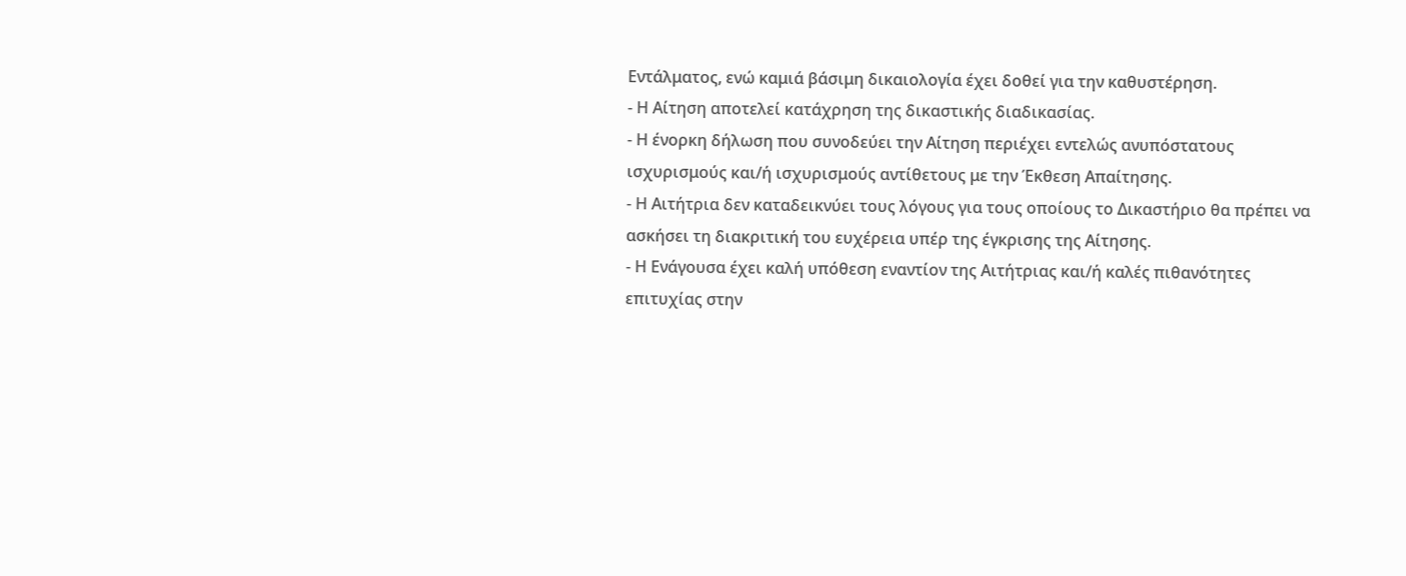Εντάλματος, ενώ καμιά βάσιμη δικαιολογία έχει δοθεί για την καθυστέρηση.
- Η Αίτηση αποτελεί κατάχρηση της δικαστικής διαδικασίας.
- Η ένορκη δήλωση που συνοδεύει την Αίτηση περιέχει εντελώς ανυπόστατους ισχυρισμούς και/ή ισχυρισμούς αντίθετους με την Έκθεση Απαίτησης.
- Η Αιτήτρια δεν καταδεικνύει τους λόγους για τους οποίους το Δικαστήριο θα πρέπει να ασκήσει τη διακριτική του ευχέρεια υπέρ της έγκρισης της Αίτησης.
- Η Ενάγουσα έχει καλή υπόθεση εναντίον της Αιτήτριας και/ή καλές πιθανότητες επιτυχίας στην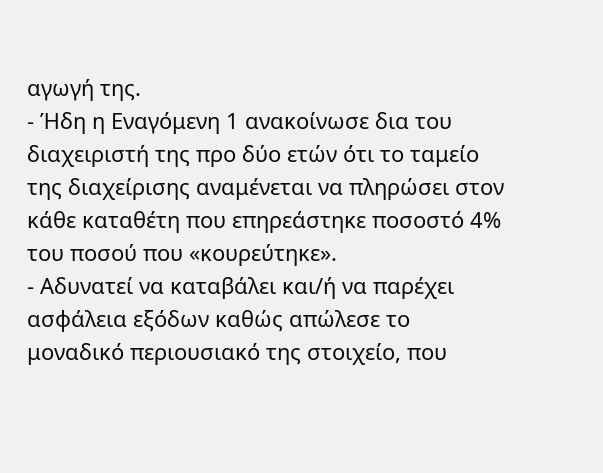αγωγή της.
- Ήδη η Εναγόμενη 1 ανακοίνωσε δια του διαχειριστή της προ δύο ετών ότι το ταμείο της διαχείρισης αναμένεται να πληρώσει στον κάθε καταθέτη που επηρεάστηκε ποσοστό 4% του ποσού που «κουρεύτηκε».
- Αδυνατεί να καταβάλει και/ή να παρέχει ασφάλεια εξόδων καθώς απώλεσε το μοναδικό περιουσιακό της στοιχείο, που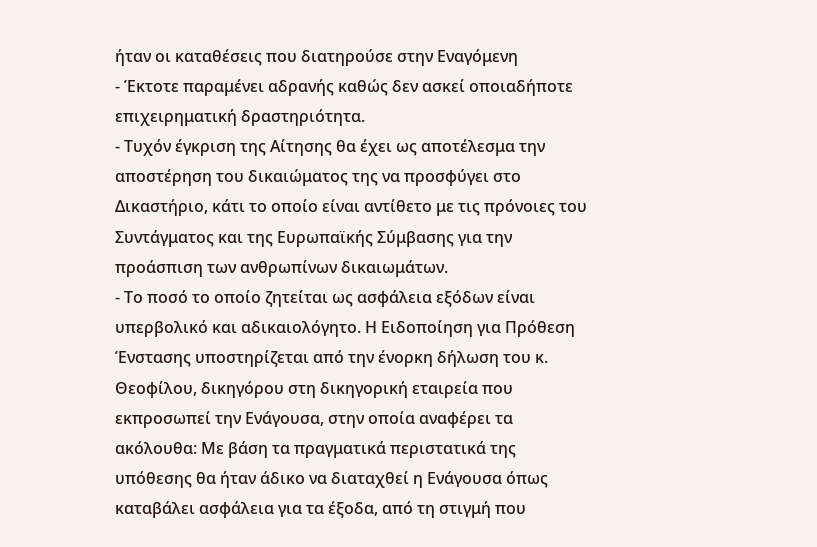ήταν οι καταθέσεις που διατηρούσε στην Εναγόμενη
- Έκτοτε παραμένει αδρανής καθώς δεν ασκεί οποιαδήποτε επιχειρηματική δραστηριότητα.
- Τυχόν έγκριση της Αίτησης θα έχει ως αποτέλεσμα την αποστέρηση του δικαιώματος της να προσφύγει στο Δικαστήριο, κάτι το οποίο είναι αντίθετο με τις πρόνοιες του Συντάγματος και της Ευρωπαϊκής Σύμβασης για την προάσπιση των ανθρωπίνων δικαιωμάτων.
- Το ποσό το οποίο ζητείται ως ασφάλεια εξόδων είναι υπερβολικό και αδικαιολόγητο. Η Ειδοποίηση για Πρόθεση Ένστασης υποστηρίζεται από την ένορκη δήλωση του κ. Θεοφίλου, δικηγόρου στη δικηγορική εταιρεία που εκπροσωπεί την Ενάγουσα, στην οποία αναφέρει τα ακόλουθα: Με βάση τα πραγματικά περιστατικά της υπόθεσης θα ήταν άδικο να διαταχθεί η Ενάγουσα όπως καταβάλει ασφάλεια για τα έξοδα, από τη στιγμή που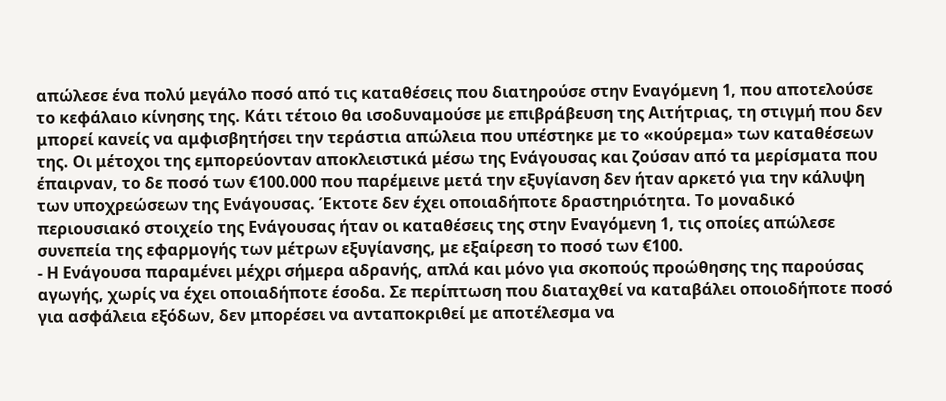απώλεσε ένα πολύ μεγάλο ποσό από τις καταθέσεις που διατηρούσε στην Εναγόμενη 1, που αποτελούσε το κεφάλαιο κίνησης της. Κάτι τέτοιο θα ισοδυναμούσε με επιβράβευση της Αιτήτριας, τη στιγμή που δεν μπορεί κανείς να αμφισβητήσει την τεράστια απώλεια που υπέστηκε με το «κούρεμα» των καταθέσεων της. Οι μέτοχοι της εμπορεύονταν αποκλειστικά μέσω της Ενάγουσας και ζούσαν από τα μερίσματα που έπαιρναν, το δε ποσό των €100.000 που παρέμεινε μετά την εξυγίανση δεν ήταν αρκετό για την κάλυψη των υποχρεώσεων της Ενάγουσας. Έκτοτε δεν έχει οποιαδήποτε δραστηριότητα. Το μοναδικό περιουσιακό στοιχείο της Ενάγουσας ήταν οι καταθέσεις της στην Εναγόμενη 1, τις οποίες απώλεσε συνεπεία της εφαρμογής των μέτρων εξυγίανσης, με εξαίρεση το ποσό των €100.
- Η Ενάγουσα παραμένει μέχρι σήμερα αδρανής, απλά και μόνο για σκοπούς προώθησης της παρούσας αγωγής, χωρίς να έχει οποιαδήποτε έσοδα. Σε περίπτωση που διαταχθεί να καταβάλει οποιοδήποτε ποσό για ασφάλεια εξόδων, δεν μπορέσει να ανταποκριθεί με αποτέλεσμα να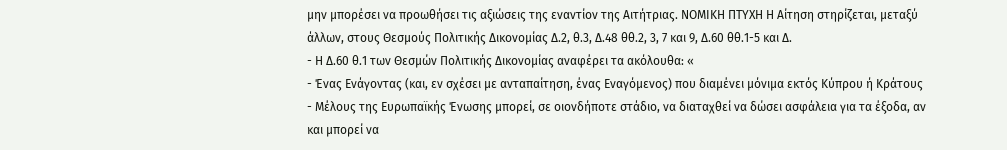μην μπορέσει να προωθήσει τις αξιώσεις της εναντίον της Αιτήτριας. ΝΟΜΙΚΗ ΠΤΥΧΗ Η Αίτηση στηρίζεται, μεταξύ άλλων, στους Θεσμούς Πολιτικής Δικονομίας Δ.2, θ.3, Δ.48 θθ.2, 3, 7 και 9, Δ.60 θθ.1-5 και Δ.
- Η Δ.60 θ.1 των Θεσμών Πολιτικής Δικονομίας αναφέρει τα ακόλουθα: «
- Ένας Ενάγοντας (και, εν σχέσει με ανταπαίτηση, ένας Εναγόμενος) που διαμένει μόνιμα εκτός Κύπρου ή Κράτους - Μέλους της Ευρωπαϊκής Ένωσης μπορεί, σε οιονδήποτε στάδιο, να διαταχθεί να δώσει ασφάλεια για τα έξοδα, αν και μπορεί να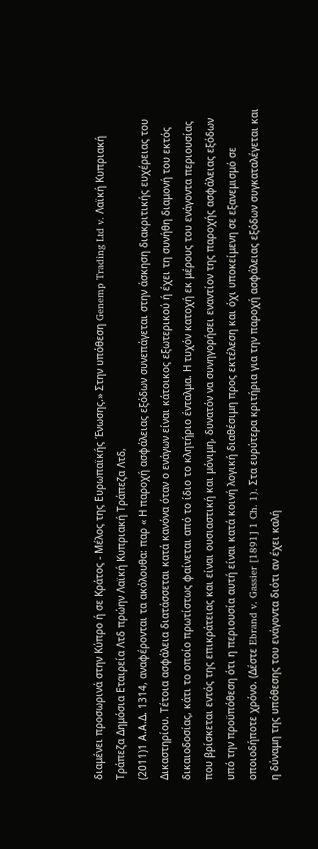διαμένει προσωρινά στην Κύπρο ή σε Κράτος - Μέλος της Ευρωπαϊκής Ένωσης.» Στην υπόθεση Genemp Trading Ltd v. Λαϊκή Κυπριακή Τράπεζα Δημόσια Εταιρεία Λτδ πρώην Λαϊκή Κυπριακή Τράπεζα Λτδ,
(2011)1 Α.Α.Δ. 1314, αναφέρονται τα ακόλουθα: παρ « Η παροχή ασφάλειας εξόδων συνεπάγεται στην άσκηση διακριτικής ευχέρειας του Δικαστηρίου. Τέτοια ασφάλεια διατάσσεται κατά κανόνα όταν ο ενάγων είναι κάτοικος εξωτερικού ή έχει τη συνήθη διαμονή του εκτός δικαιοδοσίας, κάτι το οποίο πρωτίστως φαίνεται από το ίδιο το κλητήριο ένταλμα. Η τυχόν κατοχή εκ μέρους του ενάγοντα περιουσίας που βρίσκεται εντός της επικράτειας και είναι ουσιαστική και μόνιμη, δυνατόν να συνηγορήσει εναντίον της παροχής ασφάλειας εξόδων υπό την προϋπόθεση ότι η περιουσία αυτή είναι κατά κοινή λογική διαθέσιμη προς εκτέλεση και όχι υποκείμενη σε εξανεμισμό σε οποιοδήποτε χρόνο. (Δέστε Ebrand v. Gassier [1891] 1 Ch. 1). Στα ευρύτερα κριτήρια για την παροχή ασφάλειας εξόδων συγκαταλέγεται και η δύναμη της υπόθεσης του ενάγοντα διότι αν έχει καλή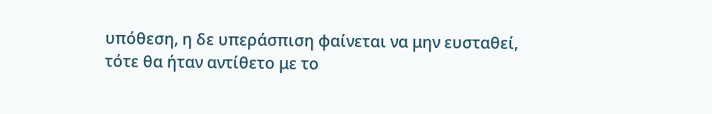υπόθεση, η δε υπεράσπιση φαίνεται να μην ευσταθεί, τότε θα ήταν αντίθετο με το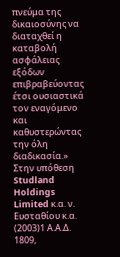πνεύμα της δικαιοσύνης να διαταχθεί η καταβολή ασφάλειας εξόδων επιβραβεύοντας έτσι ουσιαστικά τον εναγόμενο και καθυστερώντας την όλη διαδικασία.» Στην υπόθεση Studland Holdings Limited κ.α. ν. Ευσταθίου κ.α.
(2003)1 Α.Α.Δ. 1809,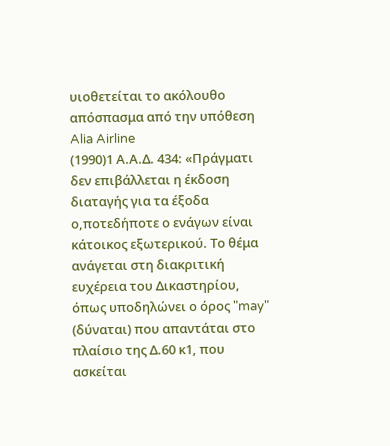υιοθετείται το ακόλουθο απόσπασμα από την υπόθεση Alia Airline
(1990)1 Α.Α.Δ. 434: «Πράγματι δεν επιβάλλεται η έκδοση διαταγής για τα έξοδα ο,ποτεδήποτε ο ενάγων είναι κάτοικος εξωτερικού. Το θέμα ανάγεται στη διακριτική ευχέρεια του Δικαστηρίου, όπως υποδηλώνει ο όρος "may" (δύναται) που απαντάται στο πλαίσιο της Δ.60 κ1, που ασκείται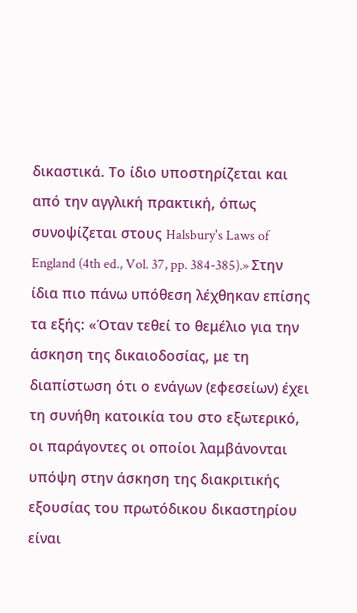δικαστικά. Το ίδιο υποστηρίζεται και από την αγγλική πρακτική, όπως συνοψίζεται στους Halsbury's Laws of England (4th ed., Vol. 37, pp. 384-385).» Στην ίδια πιο πάνω υπόθεση λέχθηκαν επίσης τα εξής: «Όταν τεθεί το θεμέλιο για την άσκηση της δικαιοδοσίας, με τη διαπίστωση ότι ο ενάγων (εφεσείων) έχει τη συνήθη κατοικία του στο εξωτερικό, οι παράγοντες οι οποίοι λαμβάνονται υπόψη στην άσκηση της διακριτικής εξουσίας του πρωτόδικου δικαστηρίου είναι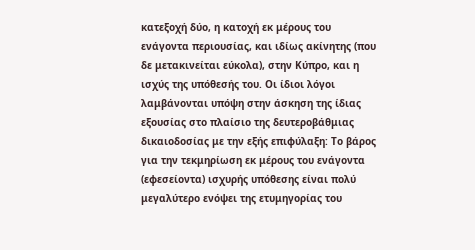κατεξοχή δύο, η κατοχή εκ μέρους του ενάγοντα περιουσίας, και ιδίως ακίνητης (που δε μετακινείται εύκολα), στην Κύπρο, και η ισχύς της υπόθεσής του. Οι ίδιοι λόγοι λαμβάνονται υπόψη στην άσκηση της ίδιας εξουσίας στο πλαίσιο της δευτεροβάθμιας δικαιοδοσίας με την εξής επιφύλαξη: Το βάρος για την τεκμηρίωση εκ μέρους του ενάγοντα (εφεσείοντα) ισχυρής υπόθεσης είναι πολύ μεγαλύτερο ενόψει της ετυμηγορίας του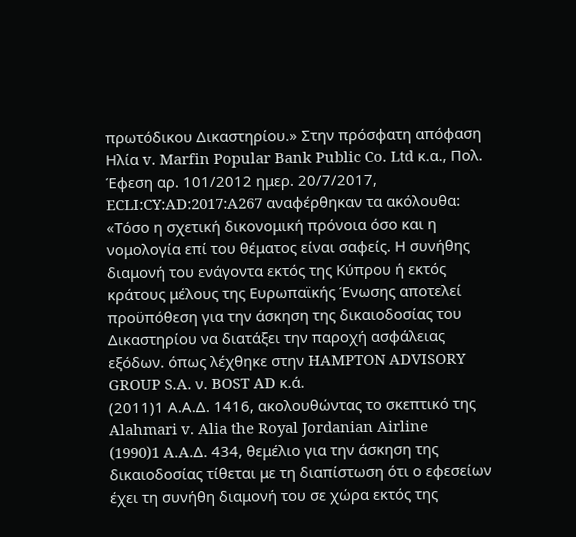πρωτόδικου Δικαστηρίου.» Στην πρόσφατη απόφαση Ηλία v. Marfin Popular Bank Public Co. Ltd κ.α., Πολ. Έφεση αρ. 101/2012 ημερ. 20/7/2017, ECLI:CY:AD:2017:A267 αναφέρθηκαν τα ακόλουθα: «Τόσο η σχετική δικονομική πρόνοια όσο και η νομολογία επί του θέματος είναι σαφείς. Η συνήθης διαμονή του ενάγοντα εκτός της Κύπρου ή εκτός κράτους μέλους της Ευρωπαϊκής Ένωσης αποτελεί προϋπόθεση για την άσκηση της δικαιοδοσίας του Δικαστηρίου να διατάξει την παροχή ασφάλειας εξόδων. όπως λέχθηκε στην HAMPTON ADVISORY GROUP S.A. ν. BOST AD κ.ά.
(2011)1 Α.Α.Δ. 1416, ακολουθώντας το σκεπτικό της Alahmari v. Alia the Royal Jordanian Airline
(1990)1 A.A.Δ. 434, θεμέλιο για την άσκηση της δικαιοδοσίας τίθεται με τη διαπίστωση ότι ο εφεσείων έχει τη συνήθη διαμονή του σε χώρα εκτός της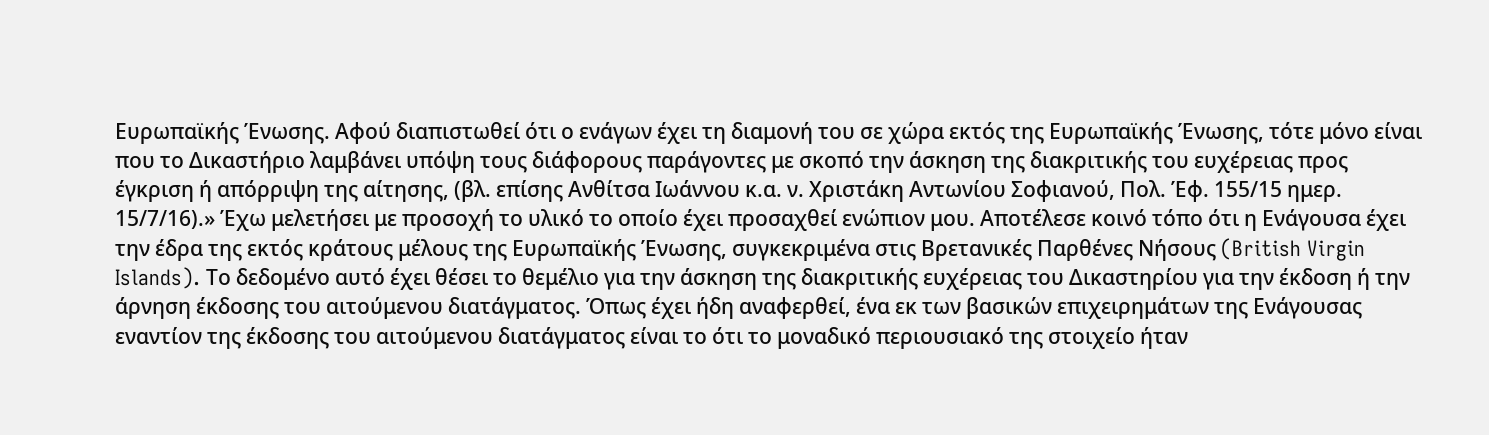Ευρωπαϊκής Ένωσης. Αφού διαπιστωθεί ότι ο ενάγων έχει τη διαμονή του σε χώρα εκτός της Ευρωπαϊκής Ένωσης, τότε μόνο είναι που το Δικαστήριο λαμβάνει υπόψη τους διάφορους παράγοντες με σκοπό την άσκηση της διακριτικής του ευχέρειας προς έγκριση ή απόρριψη της αίτησης, (βλ. επίσης Ανθίτσα Ιωάννου κ.α. ν. Χριστάκη Αντωνίου Σοφιανού, Πολ. Έφ. 155/15 ημερ. 15/7/16).» Έχω μελετήσει με προσοχή το υλικό το οποίο έχει προσαχθεί ενώπιον μου. Αποτέλεσε κοινό τόπο ότι η Ενάγουσα έχει την έδρα της εκτός κράτους μέλους της Ευρωπαϊκής Ένωσης, συγκεκριμένα στις Βρετανικές Παρθένες Νήσους (British Virgin Islands). Το δεδομένο αυτό έχει θέσει το θεμέλιο για την άσκηση της διακριτικής ευχέρειας του Δικαστηρίου για την έκδοση ή την άρνηση έκδοσης του αιτούμενου διατάγματος. Όπως έχει ήδη αναφερθεί, ένα εκ των βασικών επιχειρημάτων της Ενάγουσας εναντίον της έκδοσης του αιτούμενου διατάγματος είναι το ότι το μοναδικό περιουσιακό της στοιχείο ήταν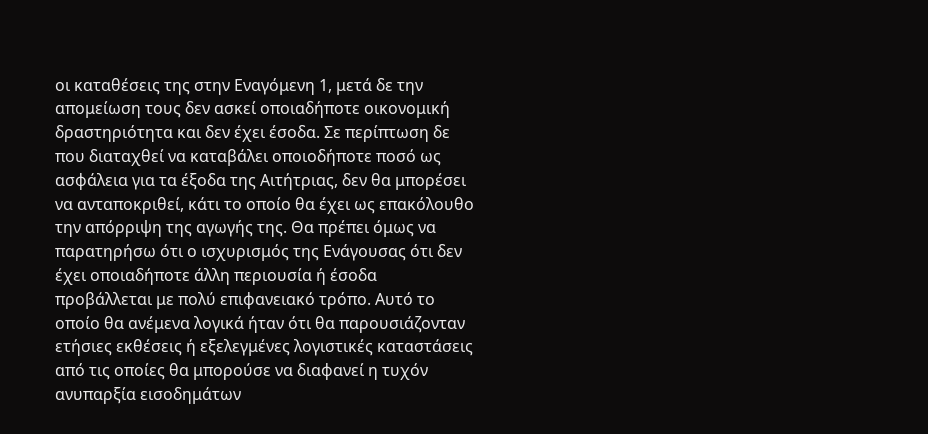οι καταθέσεις της στην Εναγόμενη 1, μετά δε την απομείωση τους δεν ασκεί οποιαδήποτε οικονομική δραστηριότητα και δεν έχει έσοδα. Σε περίπτωση δε που διαταχθεί να καταβάλει οποιοδήποτε ποσό ως ασφάλεια για τα έξοδα της Αιτήτριας, δεν θα μπορέσει να ανταποκριθεί, κάτι το οποίο θα έχει ως επακόλουθο την απόρριψη της αγωγής της. Θα πρέπει όμως να παρατηρήσω ότι ο ισχυρισμός της Ενάγουσας ότι δεν έχει οποιαδήποτε άλλη περιουσία ή έσοδα προβάλλεται με πολύ επιφανειακό τρόπο. Αυτό το οποίο θα ανέμενα λογικά ήταν ότι θα παρουσιάζονταν ετήσιες εκθέσεις ή εξελεγμένες λογιστικές καταστάσεις από τις οποίες θα μπορούσε να διαφανεί η τυχόν ανυπαρξία εισοδημάτων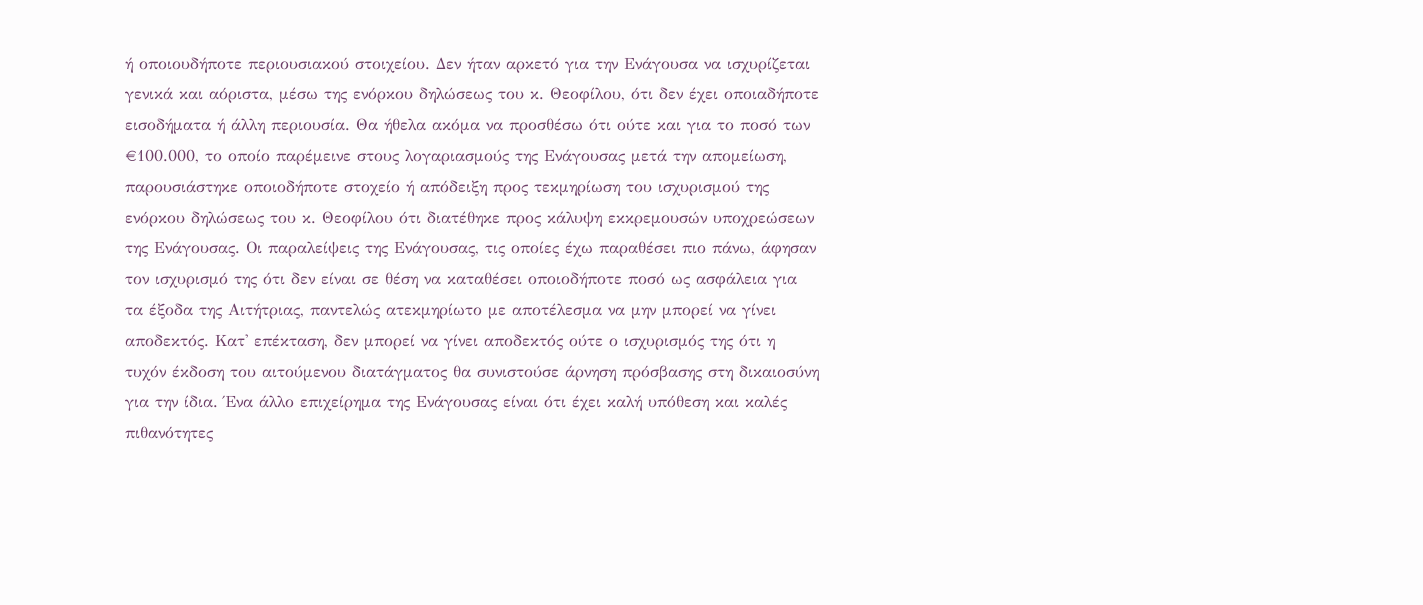ή οποιουδήποτε περιουσιακού στοιχείου. Δεν ήταν αρκετό για την Eνάγουσα να ισχυρίζεται γενικά και αόριστα, μέσω της ενόρκου δηλώσεως του κ. Θεοφίλου, ότι δεν έχει οποιαδήποτε εισοδήματα ή άλλη περιουσία. Θα ήθελα ακόμα να προσθέσω ότι ούτε και για το ποσό των €100.000, το οποίο παρέμεινε στους λογαριασμούς της Ενάγουσας μετά την απομείωση, παρουσιάστηκε οποιοδήποτε στοχείο ή απόδειξη προς τεκμηρίωση του ισχυρισμού της ενόρκου δηλώσεως του κ. Θεοφίλου ότι διατέθηκε προς κάλυψη εκκρεμουσών υποχρεώσεων της Ενάγουσας. Οι παραλείψεις της Ενάγουσας, τις οποίες έχω παραθέσει πιο πάνω, άφησαν τον ισχυρισμό της ότι δεν είναι σε θέση να καταθέσει οποιοδήποτε ποσό ως ασφάλεια για τα έξοδα της Αιτήτριας, παντελώς ατεκμηρίωτο με αποτέλεσμα να μην μπορεί να γίνει αποδεκτός. Κατ' επέκταση, δεν μπορεί να γίνει αποδεκτός ούτε ο ισχυρισμός της ότι η τυχόν έκδοση του αιτούμενου διατάγματος θα συνιστούσε άρνηση πρόσβασης στη δικαιοσύνη για την ίδια. Ένα άλλο επιχείρημα της Ενάγουσας είναι ότι έχει καλή υπόθεση και καλές πιθανότητες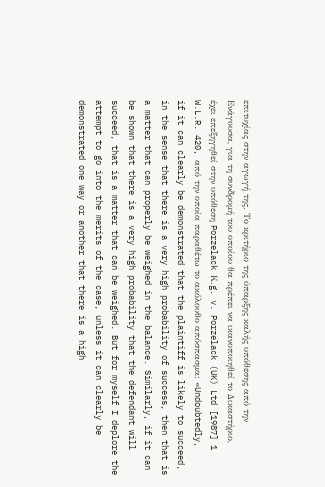επιτυχίας στην αγωγή της. Το κριτήριο της ύπαρξης καλής υπόθεσης από την Ενάγουσα, για τη συνδρομή του οποίου θα πρέπει να ικανοποιηθεί το Δικαστήριο, έχει επεξηγηθεί στην υπόθεση Porzelack Κ.g. v. Porzelack (UK) Ltd [1987] 1 W.L.R. 420, από την οποία παραθέτω το ακόλουθο απόσπασμα: «Undoubtedly, if it can clearly be demonstrated that the plaintiff is likely to succeed, in the sense that there is a very high probability of success, then that is a matter that can properly be weighed in the balance. Similarly, if it can be shown that there is a very high probability that the defendant will succeed, that is a matter that can be weighed. But for myself I deplore the attempt to go into the merits of the case, unless it can clearly be demonstrated one way or another that there is a high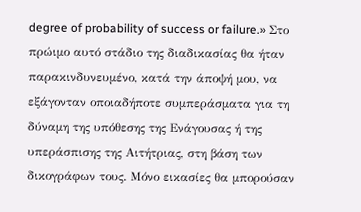degree of probability of success or failure.» Στο πρώιμο αυτό στάδιο της διαδικασίας θα ήταν παρακινδυνευμένο, κατά την άποψή μου, να εξάγονταν οποιαδήποτε συμπεράσματα για τη δύναμη της υπόθεσης της Ενάγουσας ή της υπεράσπισης της Αιτήτριας, στη βάση των δικογράφων τους. Μόνο εικασίες θα μπορούσαν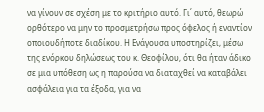να γίνουν σε σχέση με το κριτήριο αυτό. Γι΄ αυτό, θεωρώ ορθότερο να μην το προσμετρήσω προς όφελος ή εναντίον οποιουδήποτε διαδίκου. Η Ενάγουσα υποστηρίζει, μέσω της ενόρκου δηλώσεως του κ. Θεοφίλου, ότι θα ήταν άδικο σε μια υπόθεση ως η παρούσα να διαταχθεί να καταβάλει ασφάλεια για τα έξοδα, για να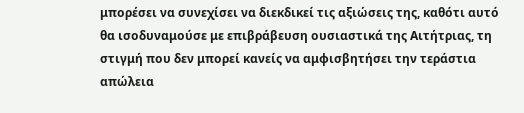μπορέσει να συνεχίσει να διεκδικεί τις αξιώσεις της, καθότι αυτό θα ισοδυναμούσε με επιβράβευση ουσιαστικά της Αιτήτριας, τη στιγμή που δεν μπορεί κανείς να αμφισβητήσει την τεράστια απώλεια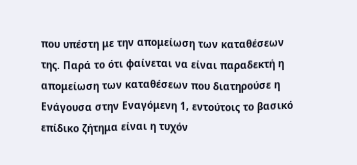που υπέστη με την απομείωση των καταθέσεων της. Παρά το ότι φαίνεται να είναι παραδεκτή η απομείωση των καταθέσεων που διατηρούσε η Ενάγουσα στην Εναγόμενη 1, εντούτοις το βασικό επίδικο ζήτημα είναι η τυχόν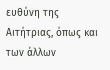ευθύνη της Αιτήτριας, όπως και των άλλων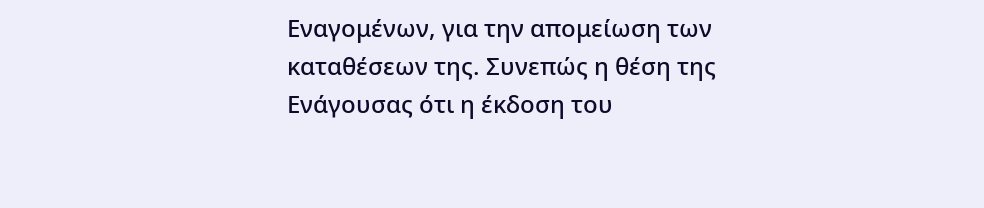Εναγομένων, για την απομείωση των καταθέσεων της. Συνεπώς η θέση της Ενάγουσας ότι η έκδοση του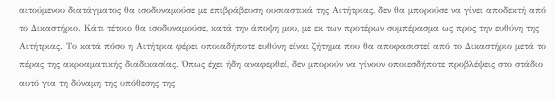αιτούμενου διατάγματος θα ισοδυναμούσε με επιβράβευση ουσιαστικά της Αιτήτριας, δεν θα μπορούσε να γίνει αποδεκτή από το Δικαστήριο. Κάτι τέτοιο θα ισοδυναμούσε, κατά την άποψη μου, με εκ των προτέρων συμπέρασμα ως προς την ευθύνη της Αιτήτριας. Το κατά πόσο η Αιτήτρια φέρει οποιαδήποτε ευθύνη είναι ζήτημα που θα αποφασιστεί από το Δικαστήριο μετά το πέρας της ακροαματικής διαδικασίας. Όπως έχει ήδη αναφερθεί, δεν μπορούν να γίνουν οποιεσδήποτε προβλέψεις στο στάδιο αυτό για τη δύναμη της υπόθεσης της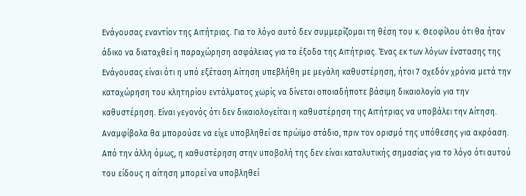Ενάγουσας εναντίον της Αιτήτριας. Για το λόγο αυτό δεν συμμερίζομαι τη θέση του κ. Θεοφίλου ότι θα ήταν άδικο να διαταχθεί η παραχώρηση ασφάλειας για τα έξοδα της Αιτήτριας. Ένας εκ των λόγων ένστασης της Ενάγουσας είναι ότι η υπό εξέταση Αίτηση υπεβλήθη με μεγάλη καθυστέρηση, ήτοι 7 σχεδόν χρόνια μετά την καταχώρηση του κλητηρίου εντάλματος χωρίς να δίνεται οποιαδήποτε βάσιμη δικαιολογία για την καθυστέρηση. Είναι γεγονός ότι δεν δικαιολογείται η καθυστέρηση της Αιτήτριας να υποβάλει την Αίτηση. Αναμφίβολα θα μπορούσε να είχε υποβληθεί σε πρώϊμο στάδιο, πριν τον ορισμό της υπόθεσης για ακρόαση. Από την άλλη όμως, η καθυστέρηση στην υποβολή της δεν είναι καταλυτικής σημασίας για το λόγο ότι αυτού του είδους η αίτηση μπορεί να υποβληθεί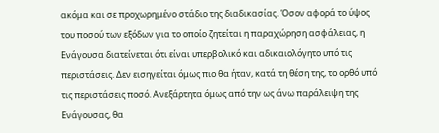ακόμα και σε προχωρημένο στάδιο της διαδικασίας. Όσον αφορά το ύψος του ποσού των εξόδων για το οποίο ζητείται η παραχώρηση ασφάλειας, η Ενάγουσα διατείνεται ότι είναι υπερβολικό και αδικαιολόγητο υπό τις περιστάσεις. Δεν εισηγείται όμως πιο θα ήταν, κατά τη θέση της, το ορθό υπό τις περιστάσεις ποσό. Ανεξάρτητα όμως από την ως άνω παράλειψη της Ενάγουσας, θα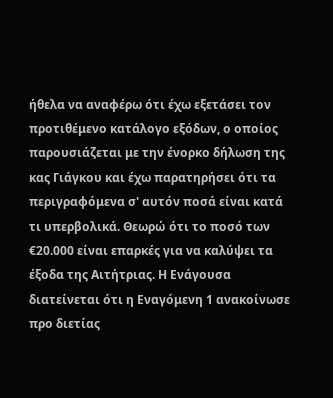ήθελα να αναφέρω ότι έχω εξετάσει τον προτιθέμενο κατάλογο εξόδων, ο οποίος παρουσιάζεται με την ένορκο δήλωση της κας Γιάγκου και έχω παρατηρήσει ότι τα περιγραφόμενα σ' αυτόν ποσά είναι κατά τι υπερβολικά. Θεωρώ ότι το ποσό των €20.000 είναι επαρκές για να καλύψει τα έξοδα της Αιτήτριας. Η Ενάγουσα διατείνεται ότι η Εναγόμενη 1 ανακοίνωσε προ διετίας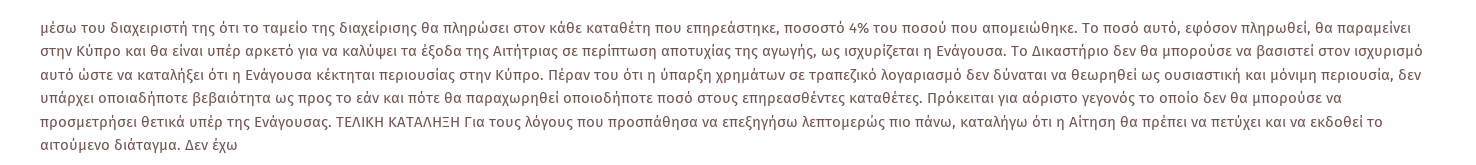μέσω του διαχειριστή της ότι το ταμείο της διαχείρισης θα πληρώσει στον κάθε καταθέτη που επηρεάστηκε, ποσοστό 4% του ποσού που απομειώθηκε. Το ποσό αυτό, εφόσον πληρωθεί, θα παραμείνει στην Κύπρο και θα είναι υπέρ αρκετό για να καλύψει τα έξοδα της Αιτήτριας σε περίπτωση αποτυχίας της αγωγής, ως ισχυρίζεται η Ενάγουσα. Το Δικαστήριο δεν θα μπορούσε να βασιστεί στον ισχυρισμό αυτό ώστε να καταλήξει ότι η Ενάγουσα κέκτηται περιουσίας στην Κύπρο. Πέραν του ότι η ύπαρξη χρημάτων σε τραπεζικό λογαριασμό δεν δύναται να θεωρηθεί ως ουσιαστική και μόνιμη περιουσία, δεν υπάρχει οποιαδήποτε βεβαιότητα ως προς το εάν και πότε θα παραχωρηθεί οποιοδήποτε ποσό στους επηρεασθέντες καταθέτες. Πρόκειται για αόριστο γεγονός το οποίο δεν θα μπορούσε να προσμετρήσει θετικά υπέρ της Ενάγουσας. ΤΕΛΙΚΗ ΚΑΤΑΛΗΞΗ Για τους λόγους που προσπάθησα να επεξηγήσω λεπτομερώς πιο πάνω, καταλήγω ότι η Αίτηση θα πρέπει να πετύχει και να εκδοθεί το αιτούμενο διάταγμα. Δεν έχω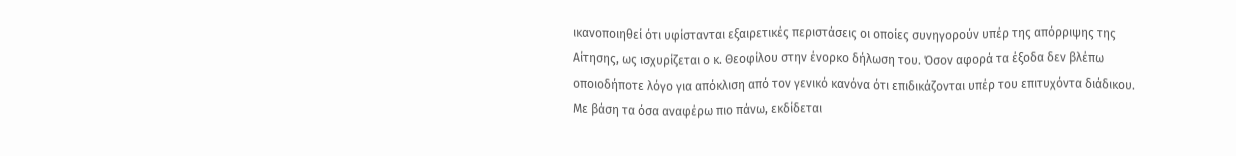ικανοποιηθεί ότι υφίστανται εξαιρετικές περιστάσεις οι οποίες συνηγορούν υπέρ της απόρριψης της Αίτησης, ως ισχυρίζεται ο κ. Θεοφίλου στην ένορκο δήλωση του. Όσον αφορά τα έξοδα δεν βλέπω οποιοδήποτε λόγο για απόκλιση από τον γενικό κανόνα ότι επιδικάζονται υπέρ του επιτυχόντα διάδικου. Με βάση τα όσα αναφέρω πιο πάνω, εκδίδεται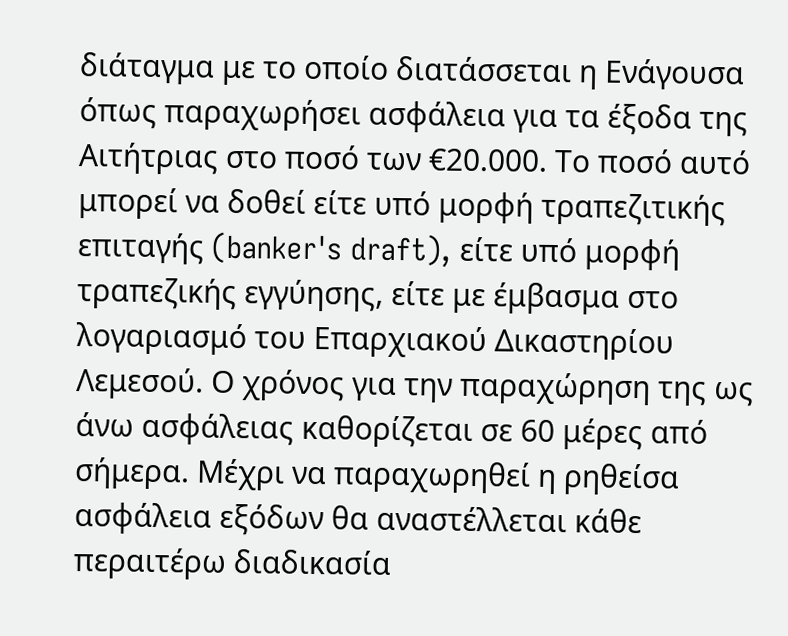διάταγμα με το οποίο διατάσσεται η Ενάγουσα όπως παραχωρήσει ασφάλεια για τα έξοδα της Αιτήτριας στο ποσό των €20.000. Το ποσό αυτό μπορεί να δοθεί είτε υπό μορφή τραπεζιτικής επιταγής (banker's draft), είτε υπό μορφή τραπεζικής εγγύησης, είτε με έμβασμα στο λογαριασμό του Επαρχιακού Δικαστηρίου Λεμεσού. Ο χρόνος για την παραχώρηση της ως άνω ασφάλειας καθορίζεται σε 60 μέρες από σήμερα. Μέχρι να παραχωρηθεί η ρηθείσα ασφάλεια εξόδων θα αναστέλλεται κάθε περαιτέρω διαδικασία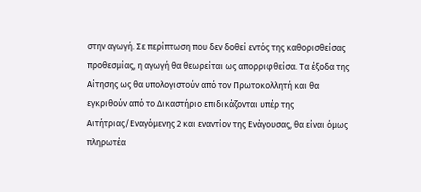στην αγωγή. Σε περίπτωση που δεν δοθεί εντός της καθορισθείσας προθεσμίας, η αγωγή θα θεωρείται ως απορριφθείσα. Τα έξοδα της Αίτησης ως θα υπολογιστούν από τον Πρωτοκολλητή και θα εγκριθούν από το Δικαστήριο επιδικάζονται υπέρ της Αιτήτριας/Εναγόμενης 2 και εναντίον της Ενάγουσας, θα είναι όμως πληρωτέα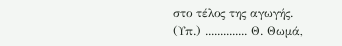στο τέλος της αγωγής. (Υπ.) .............. Θ. Θωμά,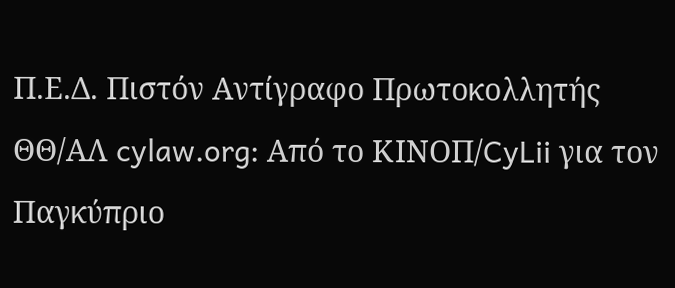Π.Ε.Δ. Πιστόν Αντίγραφο Πρωτοκολλητής ΘΘ/ΑΛ cylaw.org: Από το ΚΙΝOΠ/CyLii για τον Παγκύπριο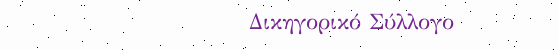Δικηγορικό Σύλλογο